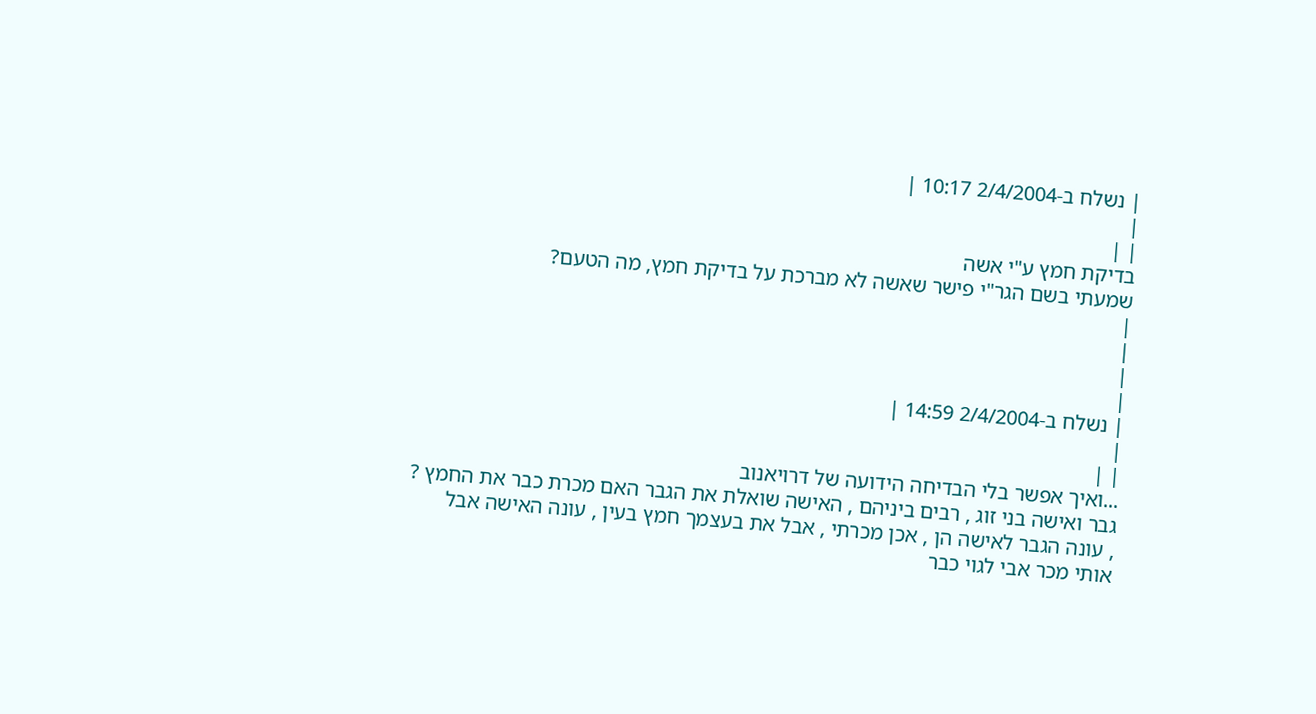| נשלח ב-2/4/2004 10:17 |
|
| |
בדיקת חמץ ע"י אשה
שמעתי בשם הגר"י פישר שאשה לא מברכת על בדיקת חמץ, מה הטעם?
|
|
|
|
| נשלח ב-2/4/2004 14:59 |
|
| |
...ואיך אפשר בלי הבדיחה הידועה של דרויאנוב
גבר ואישה בני זוג , רבים ביניהם , האישה שואלת את הגבר האם מכרת כבר את החמץ ? , עונה הגבר לאישה הן , אכן מכרתי , אבל את בעצמך חמץ בעין , עונה האישה אבל אותי מכר אבי לגוי כבר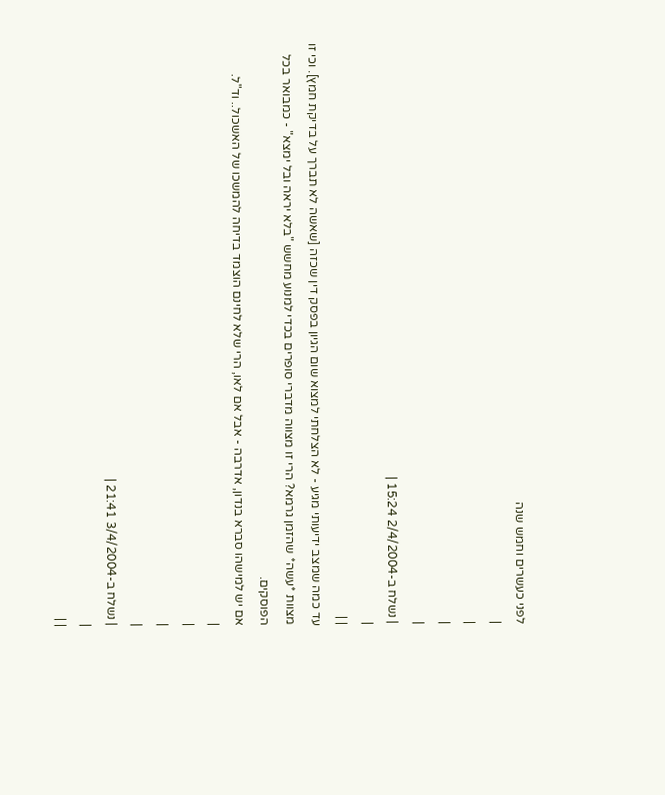לפני כעשרים וחמש שנה
|
|
|
|
| נשלח ב-2/4/2004 15:24 |
|
| |
עד כמה שמצב ידיעותי מגיע - לא הצלחתי למצוא שום הגיון בפסק דין שכזה [שאשה לא תברך על בדיקת חמץ]. וכי זו מצוות *עשה* שהזמן גרמא? הרי זו מצווה מדברי סופרים בכדי למנוע מחשש "בלא יראה ובל ימצא" - כמבואר בכל הפוסקים.
אם יש למישהו סברא בנדון, אדרבה - אבל אם לאו, הרי שלא לחינם הוצמד בדיחה להמשכו של האשכול.. וד"ל.
|
|
|
|
| נשלח ב-3/4/2004 21:41 |
|
| |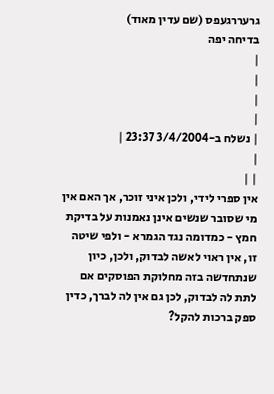גרעררגעפס (שם עדין מאוד)
בדיחה יפה
|
|
|
|
| נשלח ב-3/4/2004 23:37 |
|
| |
אין ספרי לידי, ולכן איני זוכר, אך האם אין מי שסובר שנשים אינן נאמנות על בדיקת חמץ - כמדומה נגד הגמרא - ולפי שיטה זו, אין ראוי לאשה לבדוק, ולכן, כיון שנתחדשה בזה מחלוקת הפוסקים אם לתת לה לבדוק, לכן גם אין לה לברך, כדין ספק ברכות להקל?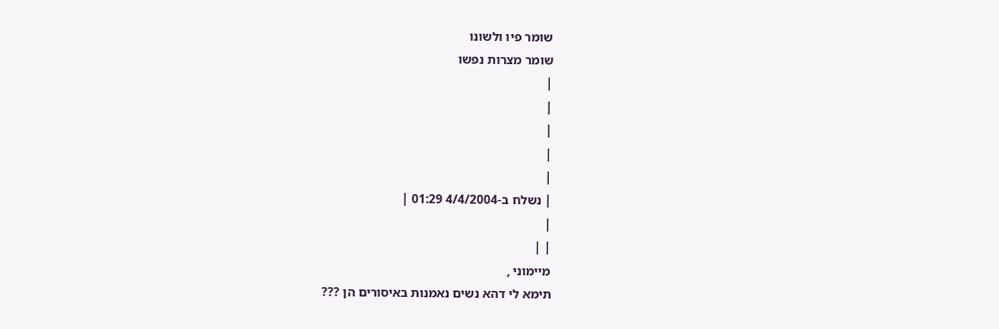שומר פיו ולשונו
שומר מצרות נפשו
|
|
|
|
|
| נשלח ב-4/4/2004 01:29 |
|
| |
מיימוני ,
תימא לי דהא נשים נאמנות באיסורים הן ???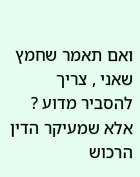ואם תאמר שחמץ שאני , צריך להסביר מדוע ?
אלא שמעיקר הדין הרכוש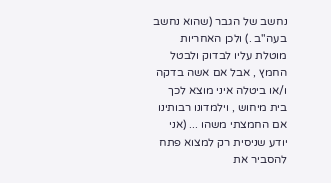נחשב של הגבר (שהוא נחשב בעה"ב .) ולכן האחריות מוטלת עליו לבדוק ולבטל החמץ , אבל אם אשה בדקה ו/או ביטלה איני מוצא לכך בית מיחוש , וילמדונו רבותינו אם החמצתי משהו ... (אני יודע שניסית רק למצוא פתח להסביר את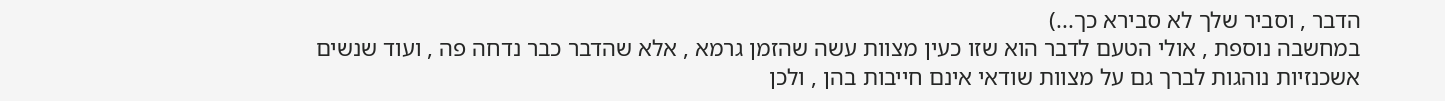הדבר , וסביר שלך לא סבירא כך...)
במחשבה נוספת , אולי הטעם לדבר הוא שזו כעין מצוות עשה שהזמן גרמא , אלא שהדבר כבר נדחה פה , ועוד שנשים אשכנזיות נוהגות לברך גם על מצוות שודאי אינם חייבות בהן , ולכן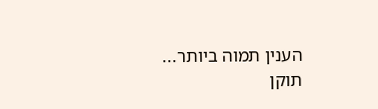הענין תמוה ביותר...
תוקן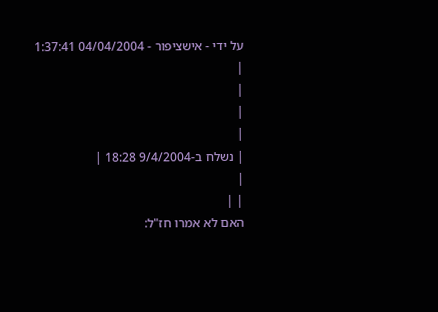על ידי - אישציפור - 04/04/2004 1:37:41
|
|
|
|
| נשלח ב-9/4/2004 18:28 |
|
| |
האם לא אמרו חז"ל: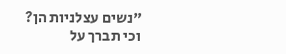"נשים עצלניות הן?
וכי תברך על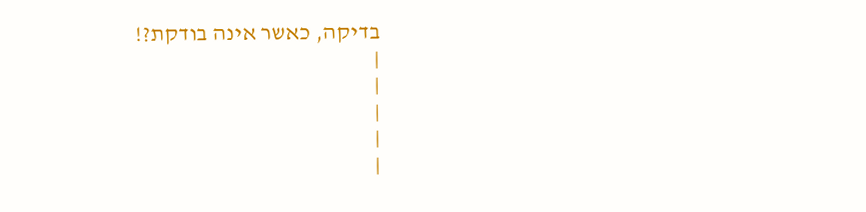בדיקה, כאשר אינה בודקת?!
|
|
|
|
|